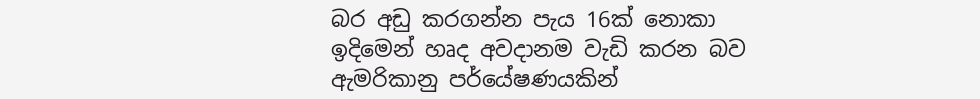බර අඩු කරගන්න පැය 16ක් නොකා ඉදිමෙන් හෘද අවදානම වැඩි කරන බව ඇමරිකානු පර්යේෂණයකින්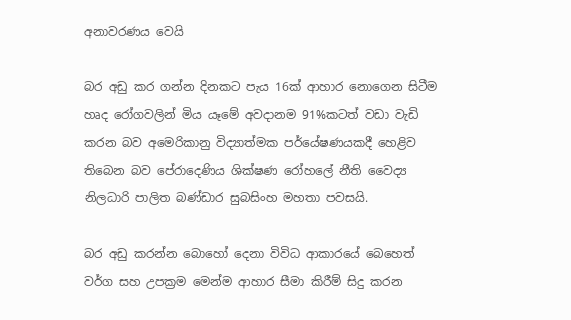අනාවරණය වෙයි

බර අඩු කර ගන්න දිනකට පැය 16ක් ආහාර නොගෙන සිටීම හෘද රෝගවලින් මිය යෑමේ අවදානම 91%කටත් වඩා වැඩි කරන බව අමෙරිකානු විද්‍යාත්මක පර්යේෂණයකදී හෙළිව තිබෙන බව පේරාදෙණිය ශික්ෂණ රෝහලේ නීති වෛද්‍ය නිලධාරි පාලිත බණ්ඩාර සුබසිංහ මහතා පවසයි.

බර අඩු කරන්න බොහෝ දෙනා විවිධ ආකාරයේ බෙහෙත් වර්ග සහ උපක්‍රම මෙන්ම ආහාර සීමා කිරීම් සිදු කරන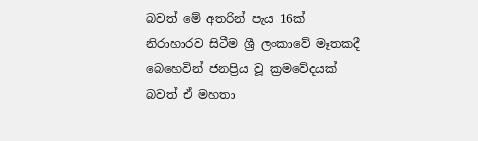බවත් මේ අතරින් පැය 16ක් නිරාහාරව සිටීම ශ්‍රී ලංකාවේ මෑතකදී බෙහෙවින් ජනප්‍රිය වූ ක්‍රමවේදයක් බවත් ඒ මහතා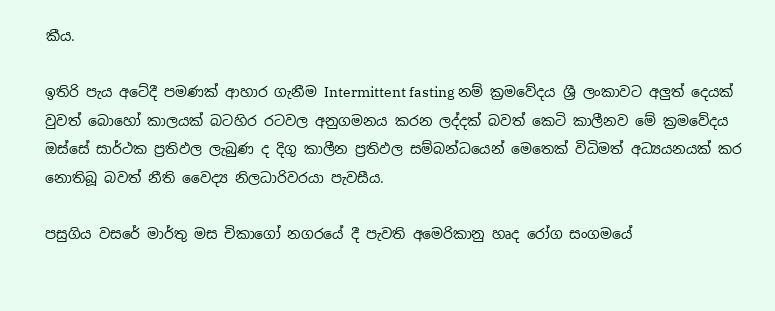කීය.

ඉතිරි පැය අටේදී පමණක් ආහාර ගැනීම Intermittent fasting නම් ක්‍රමවේදය ශ්‍රී ලංකාවට අලුත් දෙයක් වුවත් බොහෝ කාලයක් බටහිර රටවල අනුගමනය කරන ලද්දක් බවත් කෙටි කාලීනව මේ ක්‍රමවේදය ඔස්සේ සාර්ථක ප්‍රතිඵල ලැබුණ ද දිගු කාලීන ප්‍රතිඵල සම්බන්ධයෙන් මෙතෙක් විධිමත් අධ්‍යයනයක් කර නොතිබූ බවත් නීති වෛද්‍ය නිලධාරිවරයා පැවසීය.

පසුගිය වසරේ මාර්තු මස චිකාගෝ නගරයේ දී පැවති අමෙරිකානු හෘද රෝග සංගමයේ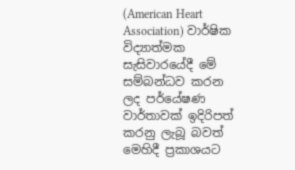(American Heart Association) වාර්ෂික විද්‍යාත්මක සැසිවාරයේදී මේ සම්බන්ධව කරන ලද පර්යේෂණ වාර්තාවක් ඉදිරිපත් කරනු ලැබූ බවත් මෙහිදී ප්‍රකාශයට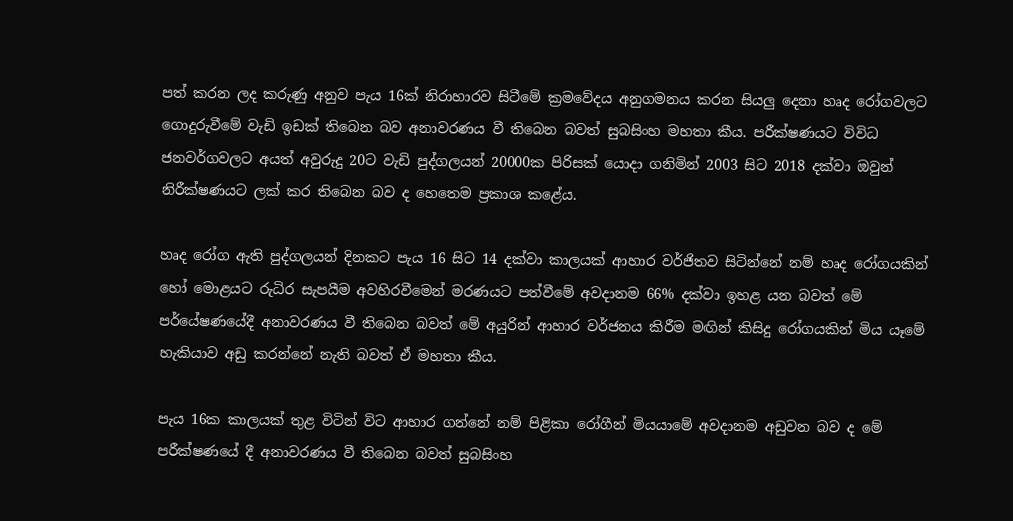පත් කරන ලද කරුණු අනුව පැය 16ක් නිරාහාරව සිටීමේ ක්‍රමවේදය අනුගමනය කරන සියලු දෙනා හෘද රෝගවලට ගොදුරුවීමේ වැඩි ඉඩක් තිබෙන බව අනාවරණය වී තිබෙන බවත් සුබසිංහ මහතා කීය. පරීක්ෂණයට විවිධ ජනවර්ගවලට අයත් අවුරුදු 20ට වැඩි පුද්ගලයන් 20000ක පිරිසක් යොදා ගනිමින් 2003 සිට 2018 දක්වා ඔවුන් නිරීක්ෂණයට ලක් කර තිබෙන බව ද හෙතෙම ප්‍රකාශ කළේය.

හෘද රෝග ඇති පුද්ගලයන් දිනකට පැය 16 සිට 14 දක්වා කාලයක් ආහාර වර්ජිතව සිටින්නේ නම් හෘද රෝගයකින් හෝ මොළයට රුධිර සැපයීම අවහිරවීමෙන් මරණයට පත්වීමේ අවදානම 66% දක්වා ඉහළ යන බවත් මේ පර්යේෂණයේදී අනාවරණය වී තිබෙන බවත් මේ අයුරින් ආහාර වර්ජනය කිරීම මඟින් කිසිදු රෝගයකින් මිය යෑමේ හැකියාව අඩු කරන්නේ නැති බවත් ඒ මහතා කීය.

පැය 16ක කාලයක් තුළ විටින් විට ආහාර ගන්නේ නම් පිළිකා රෝගීන් මියයාමේ අවදානම අඩුවන බව ද මේ පරීක්ෂණයේ දී අනාවරණය වී තිබෙන බවත් සුබසිංහ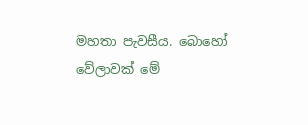මහතා පැවසීය. බොහෝ වේලාවක් මේ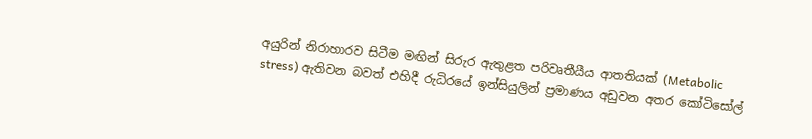අයුරින් නිරාහාරව සිටීම මඟින් සිරුර ඇතුළත පරිවෘතීයීය ආතතියක් (Metabolic stress) ඇතිවන බවත් එහිදී රුධිරයේ ඉන්සියුලින් ප්‍රමාණය අඩුවන අතර කෝටිසෝල්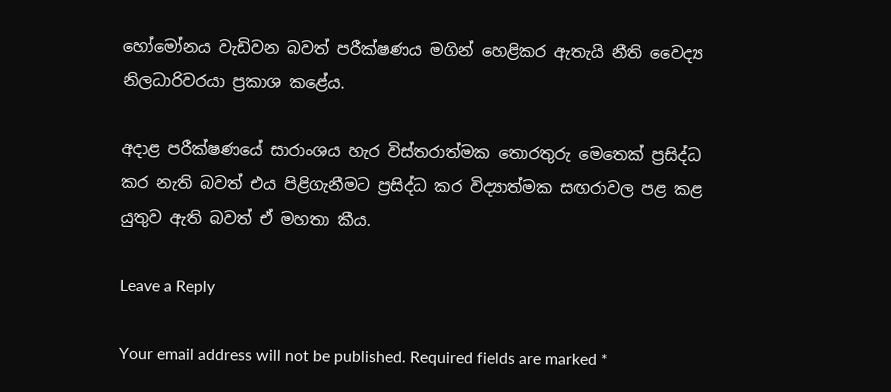හෝමෝනය වැඩිවන බවත් පරීක්ෂණය මගින් හෙළිකර ඇතැයි නීති වෛද්‍ය නිලධාරිවරයා ප්‍රකාශ කළේය.

අදාළ පරීක්ෂණයේ සාරාංශය හැර විස්තරාත්මක තොරතුරු මෙතෙක් ප්‍රසිද්ධ කර නැති බවත් එය පිළිගැනීමට ප්‍රසිද්ධ කර විද්‍යාත්මක සඟරාවල පළ කළ යුතුව ඇති බවත් ඒ මහතා කීය.

Leave a Reply

Your email address will not be published. Required fields are marked *